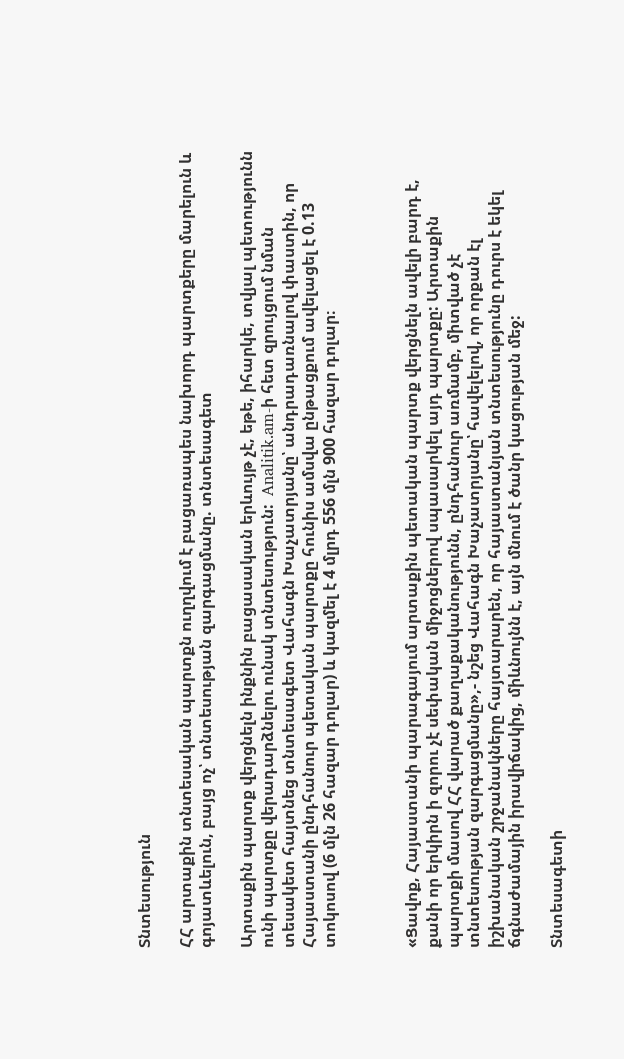Տնտեսություն

ՀՀ արտաքին տնտեսական պարտքն ուղղվում է բացառապես նախորդ պարտքերը մարելուն և գոյատևելուն, բայց ոչ՝ տնտեսության զարգացմանը. տնտեսագետ

Արտաքին պարտք վերցնելն ինքնին բացասական երևույթ չէ, եթե, իհարկե, տվյալ պետությունն ունի պարտքը վերադարձնելու ունակ տնտեսություն:  Analitik.am-ի հետ զրույցում նման տեսակետ հայտնեց տնտեսագետ Վահագն Խաչատրյանը՝ անդրադառնալով փաստին, որ Հայաստանի ընդհանուր պետական պարտքը հունիս ամսվա ընթացքում ավելացել է 0.13 տոկոսով (6 մլն 26 հազար դոլար) և կազմել է 4 մլրդ 556 մլն 900 հազար դոլար։



«Ցավոք, Հայաստանի պարագայում արտաքին պետական պարտք վերցնելն ավելի բարդ է, քանի որ երկիրն ի զորու չէ սեփական միջոցներով սպասարկել այդ պարտքը: Արտաքին պարտքի մասով ՀՀ վարած քաղաքականությունն, ընդհանուր առմամբ, միտված չէ տնտեսության զարգացմանը»,- նշեց Վահագն Խաչատրյանը՝ հավելելով, որ որքան էլ իշխանական շրջանակները հայտարարեն, որ հայաստանյան տնտեսությունը դուրս է եկել ճգնաժամային իրավիճակից, միևնույնն է, այն մնում է ծանր կացության մեջ:

Տնտեսագետի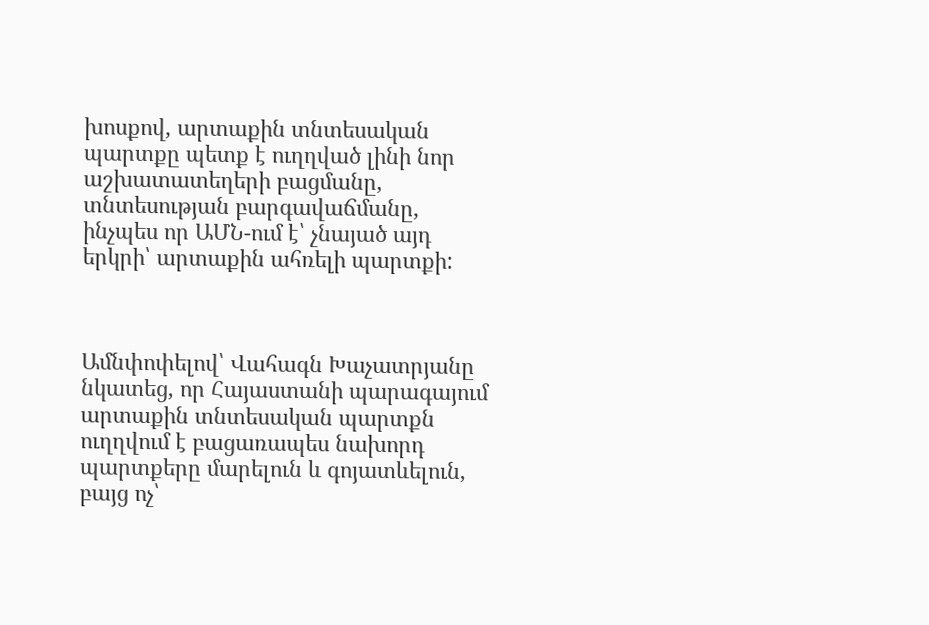խոսքով, արտաքին տնտեսական պարտքը պետք է ուղղված լինի նոր աշխատատեղերի բացմանը, տնտեսության բարգավաճմանը, ինչպես որ ԱՄՆ-ում է՝ չնայած այդ երկրի՝ արտաքին ահռելի պարտքի:



Ամնփոփելով՝ Վահագն Խաչատրյանը նկատեց, որ Հայաստանի պարագայում արտաքին տնտեսական պարտքն ուղղվում է բացառապես նախորդ պարտքերը մարելուն և գոյատևելուն, բայց ոչ՝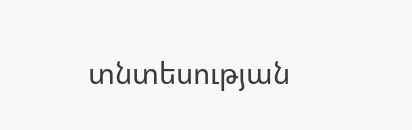տնտեսության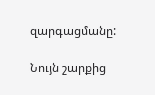զարգացմանը:

Նույն շարքից